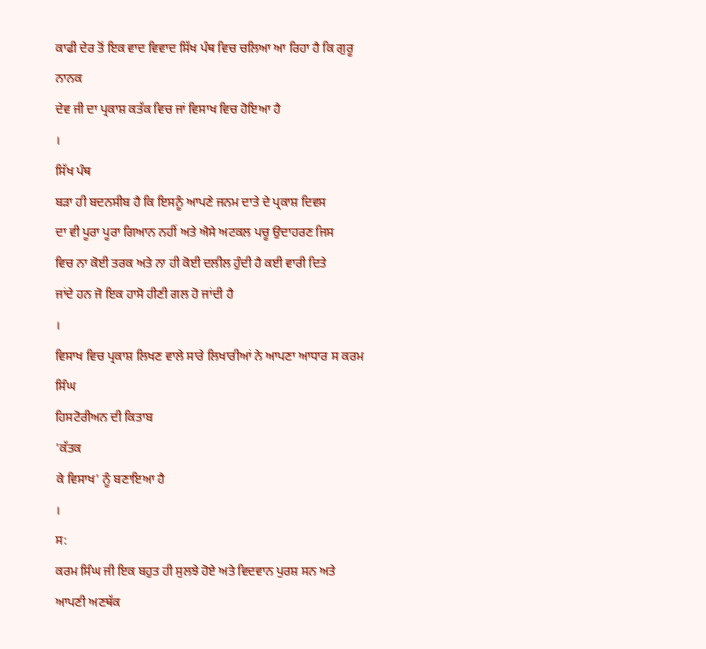ਕਾਫੀ ਦੇਰ ਤੋਂ ਇਕ ਵਾਦ ਵਿਵਾਦ ਸਿੱਖ ਪੰਥ ਵਿਚ ਚਲਿਆ ਆ ਰਿਹਾ ਹੈ ਕਿ ਗੁਰੂ ਨਾਨਕ
ਦੇਵ ਜੀ ਦਾ ਪ੍ਰਕਾਸ਼ ਕਤੱਕ ਵਿਚ ਜਾਂ ਵਿਸਾਖ ਵਿਚ ਹੋਇਆ ਹੈ
।
ਸਿੱਖ ਪੰਥ
ਬੜਾ ਹੀ ਬਦਨਸੀਬ ਹੈ ਕਿ ਇਸਨੂੰ ਆਪਣੇ ਜਨਮ ਦਾਤੇ ਦੇ ਪ੍ਰਕਾਸ਼ ਦਿਵਸ
ਦਾ ਵੀ ਪੂਰਾ ਪੂਰਾ ਗਿਆਨ ਨਹੀਂ ਅਤੇ ਐਸੇ ਅਟਕਲ ਪਚੂ ਉਦਾਹਰਣ ਜਿਸ
ਵਿਚ ਨਾ ਕੋਈ ਤਰਕ ਅਤੇ ਨਾ ਹੀ ਕੋਈ ਦਲੀਲ ਹੁੰਦੀ ਹੈ ਕਈ ਵਾਰੀ ਦਿਤੇ
ਜਾਂਦੇ ਹਨ ਜੋ ਇਕ ਹਾਸੋ ਹੀਣੀ ਗਲ ਹੋ ਜਾਂਦੀ ਹੈ
।
ਵਿਸਾਖ ਵਿਚ ਪ੍ਰਕਾਸ਼ ਲਿਖਣ ਵਾਲੇ ਸਾਰੇ ਲਿਖਾਰੀਆਂ ਨੇ ਆਪਣਾ ਆਧਾਰ ਸ ਕਰਮ ਸਿੰਘ
ਹਿਸਟੋਰੀਅਨ ਦੀ ਕਿਤਾਬ
'ਕੱਤਕ
ਕੇ ਵਿਸਾਖ' ਨੂੰ ਬਣਾਇਆ ਹੈ
।
ਸ:
ਕਰਮ ਸਿੰਘ ਜੀ ਇਕ ਬਹੁਤ ਹੀ ਸੁਲਝੇ ਹੋਏ ਅਤੇ ਵਿਦਵਾਨ ਪੁਰਸ਼ ਸਨ ਅਤੇ
ਆਪਣੀ ਅਣਥੱਕ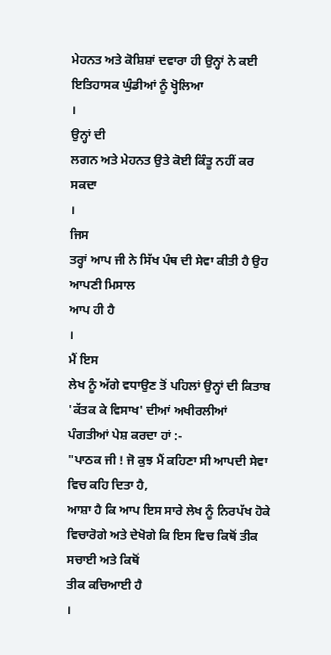ਮੇਹਨਤ ਅਤੇ ਕੋਸ਼ਿਸ਼ਾਂ ਦਵਾਰਾ ਹੀ ਉਨ੍ਹਾਂ ਨੇ ਕਈ
ਇਤਿਹਾਸਕ ਘੁੰਡੀਆਂ ਨੂੰ ਖ੍ਹੋਲਿਆ
।
ਉਨ੍ਹਾਂ ਦੀ
ਲਗਨ ਅਤੇ ਮੇਹਨਤ ਉਤੇ ਕੋਈ ਕਿੰਤੂ ਨਹੀਂ ਕਰ ਸਕਦਾ
।
ਜਿਸ
ਤਰ੍ਹਾਂ ਆਪ ਜੀ ਨੇ ਸਿੱਖ ਪੰਥ ਦੀ ਸੇਵਾ ਕੀਤੀ ਹੈ ਉਹ ਆਪਣੀ ਮਿਸਾਲ
ਆਪ ਹੀ ਹੈ
।
ਮੈਂ ਇਸ
ਲੇਖ ਨੂੰ ਅੱਗੇ ਵਧਾਉਣ ਤੋਂ ਪਹਿਲਾਂ ਉਨ੍ਹਾਂ ਦੀ ਕਿਤਾਬ
'ਕੱਤਕ ਕੇ ਵਿਸਾਖ' ਦੀਆਂ ਅਖੀਰਲੀਆਂ
ਪੰਗਤੀਆਂ ਪੇਸ਼ ਕਰਦਾ ਹਾਂ :-
"ਪਾਠਕ ਜੀ ! ਜੋ ਕੁਝ ਮੈਂ ਕਹਿਣਾ ਸੀ ਆਪਦੀ ਸੇਵਾ ਵਿਚ ਕਹਿ ਦਿਤਾ ਹੈ,
ਆਸ਼ਾ ਹੈ ਕਿ ਆਪ ਇਸ ਸਾਰੇ ਲੇਖ ਨੂੰ ਨਿਰਪੱਖ ਹੋਕੇ
ਵਿਚਾਰੋਗੇ ਅਤੇ ਦੇਖੋਗੇ ਕਿ ਇਸ ਵਿਚ ਕਿਥੋਂ ਤੀਕ ਸਚਾਈ ਅਤੇ ਕਿਥੋਂ
ਤੀਕ ਕਚਿਆਈ ਹੈ
।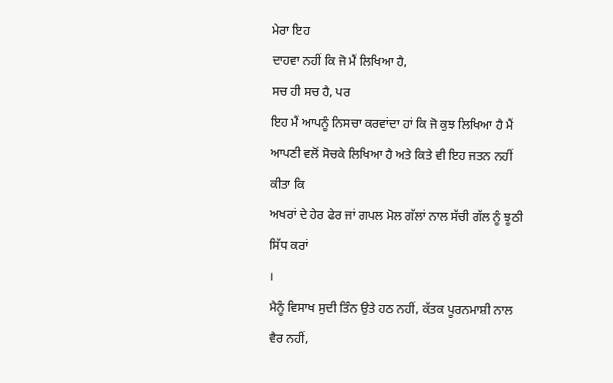ਮੇਰਾ ਇਹ
ਦਾਹਵਾ ਨਹੀਂ ਕਿ ਜੋ ਮੈਂ ਲਿਖਿਆ ਹੈ,
ਸਚ ਹੀ ਸਚ ਹੈ, ਪਰ
ਇਹ ਮੈਂ ਆਪਨੂੰ ਨਿਸਚਾ ਕਰਵਾਂਦਾ ਹਾਂ ਕਿ ਜੋ ਕੁਝ ਲਿਖਿਆ ਹੈ ਮੈਂ
ਆਪਣੀ ਵਲੋਂ ਸੋਚਕੇ ਲਿਖਿਆ ਹੈ ਅਤੇ ਕਿਤੇ ਵੀ ਇਹ ਜਤਨ ਨਹੀਂ ਕੀਤਾ ਕਿ
ਅਖਰਾਂ ਦੇ ਹੇਰ ਫੇਰ ਜਾਂ ਗਪਲ ਮੋਲ ਗੱਲਾਂ ਨਾਲ ਸੱਚੀ ਗੱਲ ਨੂੰ ਝੂਠੀ
ਸਿੱਧ ਕਰਾਂ
।
ਮੈਨੂੰ ਵਿਸਾਖ ਸੁਦੀ ਤਿੰਨ ਉਤੇ ਹਠ ਨਹੀਂ, ਕੱਤਕ ਪੂਰਨਮਾਸ਼ੀ ਨਾਲ ਵੈਰ ਨਹੀਂ,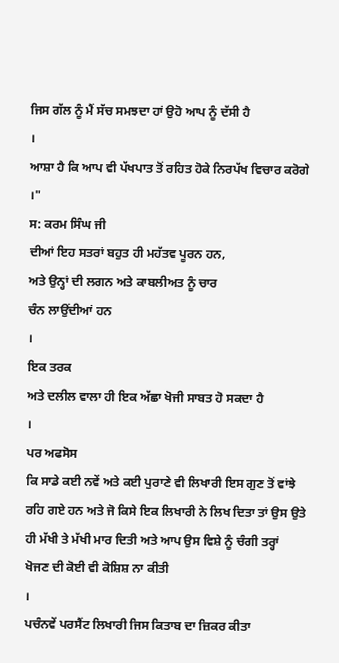ਜਿਸ ਗੱਲ ਨੂੰ ਮੈਂ ਸੱਚ ਸਮਝਦਾ ਹਾਂ ਉਹੋ ਆਪ ਨੂੰ ਦੱਸੀ ਹੈ
।
ਆਸ਼ਾ ਹੈ ਕਿ ਆਪ ਵੀ ਪੱਖਪਾਤ ਤੋਂ ਰਹਿਤ ਹੋਕੇ ਨਿਰਪੱਖ ਵਿਚਾਰ ਕਰੋਗੇ
।"
ਸ: ਕਰਮ ਸਿੰਘ ਜੀ
ਦੀਆਂ ਇਹ ਸਤਰਾਂ ਬਹੁਤ ਹੀ ਮਹੱਤਵ ਪੂਰਨ ਹਨ,
ਅਤੇ ਉਨ੍ਹਾਂ ਦੀ ਲਗਨ ਅਤੇ ਕਾਬਲੀਅਤ ਨੂੰ ਚਾਰ
ਚੰਨ ਲਾਉਂਦੀਆਂ ਹਨ
।
ਇਕ ਤਰਕ
ਅਤੇ ਦਲੀਲ ਵਾਲਾ ਹੀ ਇਕ ਅੱਛਾ ਖੋਜੀ ਸਾਬਤ ਹੋ ਸਕਦਾ ਹੈ
।
ਪਰ ਅਫਸੋਸ
ਕਿ ਸਾਡੇ ਕਈ ਨਵੇਂ ਅਤੇ ਕਈ ਪੁਰਾਣੇ ਵੀ ਲਿਖਾਰੀ ਇਸ ਗੁਣ ਤੋਂ ਵਾਂਝੇ
ਰਹਿ ਗਏ ਹਨ ਅਤੇ ਜੋ ਕਿਸੇ ਇਕ ਲਿਖਾਰੀ ਨੇ ਲਿਖ ਦਿਤਾ ਤਾਂ ਉਸ ਉਤੇ
ਹੀ ਮੱਖੀ ਤੇ ਮੱਖੀ ਮਾਰ ਦਿਤੀ ਅਤੇ ਆਪ ਉਸ ਵਿਸ਼ੇ ਨੂੰ ਚੰਗੀ ਤਰ੍ਹਾਂ
ਖੋਜਣ ਦੀ ਕੋਈ ਵੀ ਕੋਸ਼ਿਸ਼ ਨਾ ਕੀਤੀ
।
ਪਚੰਨਵੇਂ ਪਰਸੈਂਟ ਲਿਖਾਰੀ ਜਿਸ ਕਿਤਾਬ ਦਾ ਜ਼ਿਕਰ ਕੀਤਾ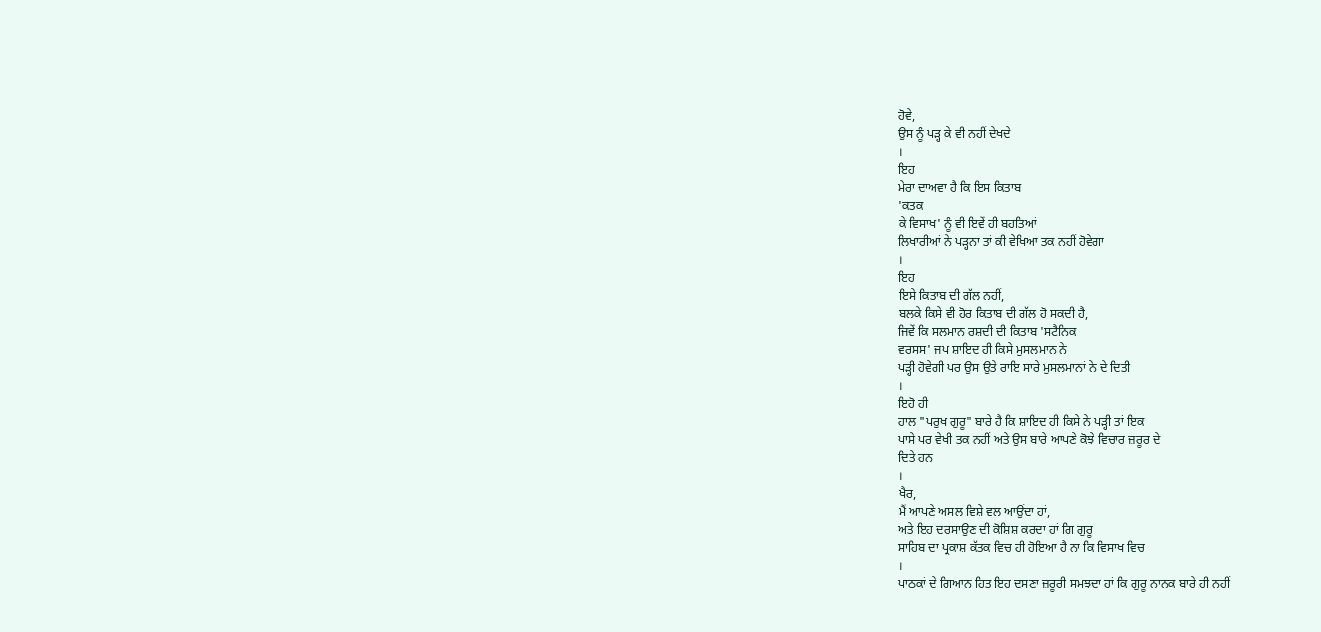ਹੋਵੇ,
ਉਸ ਨੂੰ ਪੜ੍ਹ ਕੇ ਵੀ ਨਹੀਂ ਦੇਖਦੇ
।
ਇਹ
ਮੇਰਾ ਦਾਅਵਾ ਹੈ ਕਿ ਇਸ ਕਿਤਾਬ
'ਕਤਕ
ਕੇ ਵਿਸਾਖ' ਨੂੰ ਵੀ ਇਵੇਂ ਹੀ ਬਹਤਿਆਂ
ਲਿਖਾਰੀਆਂ ਨੇ ਪੜ੍ਹਨਾ ਤਾਂ ਕੀ ਵੇਖਿਆ ਤਕ ਨਹੀਂ ਹੋਵੇਗਾ
।
ਇਹ
ਇਸੇ ਕਿਤਾਬ ਦੀ ਗੱਲ ਨਹੀਂ,
ਬਲਕੇ ਕਿਸੇ ਵੀ ਹੋਰ ਕਿਤਾਬ ਦੀ ਗੱਲ ਹੋ ਸਕਦੀ ਹੈ,
ਜਿਵੇਂ ਕਿ ਸਲਮਾਨ ਰਸ਼ਦੀ ਦੀ ਕਿਤਾਬ 'ਸਟੈਨਿਕ
ਵਰਸਸ' ਜਪ ਸ਼ਾਇਦ ਹੀ ਕਿਸੇ ਮੁਸਲਮਾਨ ਨੇ
ਪੜ੍ਹੀ ਹੋਵੇਗੀ ਪਰ ਉਸ ਉਤੇ ਰਾਇ ਸਾਰੇ ਮੁਸਲਮਾਨਾਂ ਨੇ ਦੇ ਦਿਤੀ
।
ਇਹੋ ਹੀ
ਹਾਲ "ਪਰੁਖ ਗੁਰੂ" ਬਾਰੇ ਹੈ ਕਿ ਸ਼ਾਇਦ ਹੀ ਕਿਸੇ ਨੇ ਪੜ੍ਹੀ ਤਾਂ ਇਕ
ਪਾਸੇ ਪਰ ਵੇਖੀ ਤਕ ਨਹੀਂ ਅਤੇ ਉਸ ਬਾਰੇ ਆਪਣੇ ਕੋਝੇ ਵਿਚਾਰ ਜ਼ਰੂਰ ਦੇ
ਦਿਤੇ ਹਨ
।
ਖੈਰ,
ਮੈਂ ਆਪਣੇ ਅਸਲ ਵਿਸ਼ੇ ਵਲ ਆਉਂਦਾ ਹਾਂ,
ਅਤੇ ਇਹ ਦਰਸਾਉਣ ਦੀ ਕੋਸ਼ਿਸ਼ ਕਰਦਾ ਹਾਂ ਗਿ ਗੁਰੂ
ਸਾਹਿਬ ਦਾ ਪ੍ਰਕਾਸ਼ ਕੱਤਕ ਵਿਚ ਹੀ ਹੋਇਆ ਹੈ ਨਾ ਕਿ ਵਿਸਾਖ ਵਿਚ
।
ਪਾਠਕਾਂ ਦੇ ਗਿਆਨ ਹਿਤ ਇਹ ਦਸਣਾ ਜ਼ਰੂਰੀ ਸਮਝਦਾ ਹਾਂ ਕਿ ਗੁਰੂ ਨਾਨਕ ਬਾਰੇ ਹੀ ਨਹੀਂ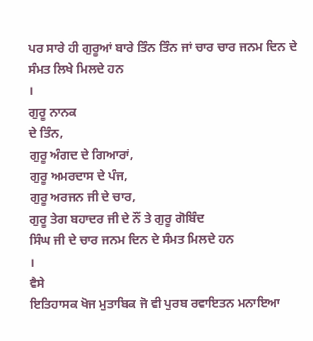ਪਰ ਸਾਰੇ ਹੀ ਗੁਰੂਆਂ ਬਾਰੇ ਤਿੰਨ ਤਿੰਨ ਜਾਂ ਚਾਰ ਚਾਰ ਜਨਮ ਦਿਨ ਦੇ
ਸੰਮਤ ਲਿਖੇ ਮਿਲਦੇ ਹਨ
।
ਗੁਰੂ ਨਾਨਕ
ਦੇ ਤਿੰਨ,
ਗੁਰੂ ਅੰਗਦ ਦੇ ਗਿਆਰਾਂ,
ਗੁਰੂ ਅਮਰਦਾਸ ਦੇ ਪੰਜ,
ਗੁਰੂ ਅਰਜਨ ਜੀ ਦੇ ਚਾਰ,
ਗੁਰੂ ਤੇਗ ਬਹਾਦਰ ਜੀ ਦੇ ਨੌਂ ਤੇ ਗੁਰੂ ਗੋਬਿੰਦ
ਸਿੰਘ ਜੀ ਦੇ ਚਾਰ ਜਨਮ ਦਿਨ ਦੇ ਸੰਮਤ ਮਿਲਦੇ ਹਨ
।
ਵੈਸੇ
ਇਤਿਹਾਸਕ ਖੋਜ ਮੁਤਾਬਿਕ ਜੋ ਵੀ ਪੁਰਬ ਰਵਾਇਤਨ ਮਨਾਇਆ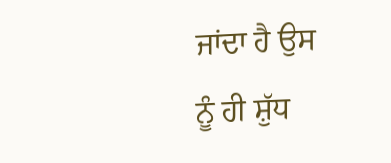ਜਾਂਦਾ ਹੈ ਉਸ
ਨੂੰ ਹੀ ਸ਼ੁੱਧ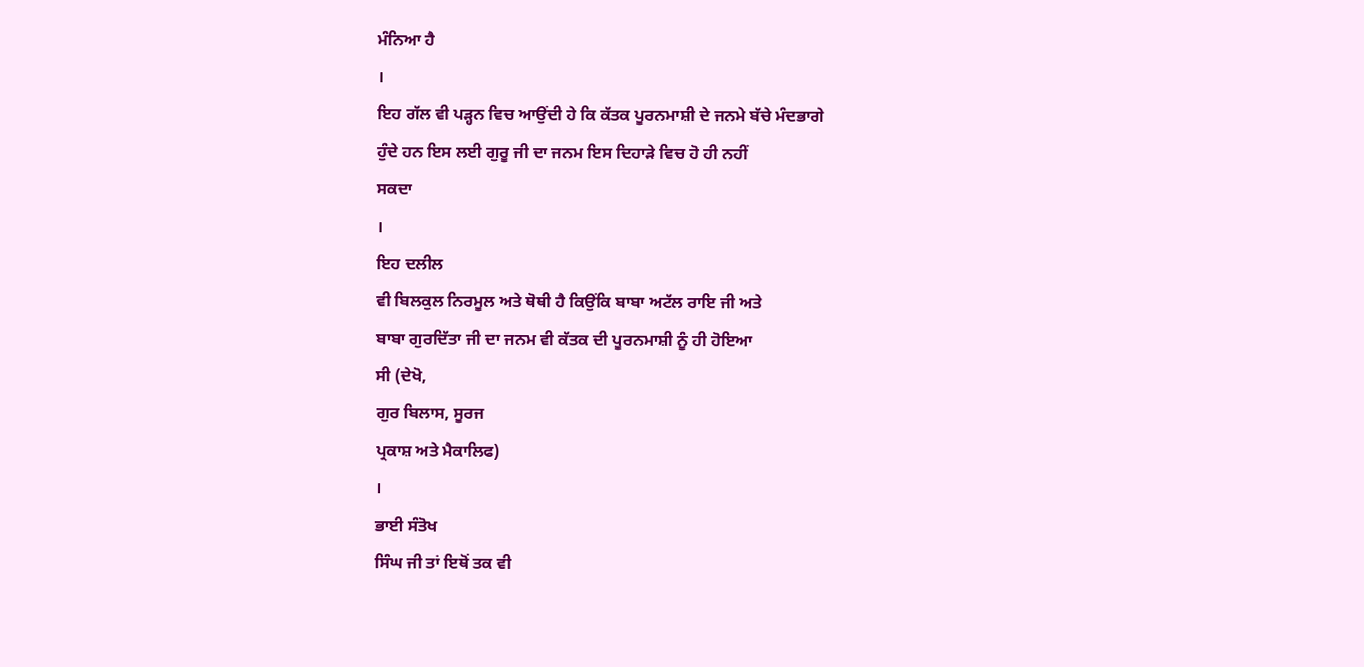ਮੰਨਿਆ ਹੈ
।
ਇਹ ਗੱਲ ਵੀ ਪੜ੍ਹਨ ਵਿਚ ਆਉਂਦੀ ਹੇ ਕਿ ਕੱਤਕ ਪੂਰਨਮਾਸ਼ੀ ਦੇ ਜਨਮੇ ਬੱਚੇ ਮੰਦਭਾਗੇ
ਹੁੰਦੇ ਹਨ ਇਸ ਲਈ ਗੁਰੂ ਜੀ ਦਾ ਜਨਮ ਇਸ ਦਿਹਾੜੇ ਵਿਚ ਹੋ ਹੀ ਨਹੀਂ
ਸਕਦਾ
।
ਇਹ ਦਲੀਲ
ਵੀ ਬਿਲਕੁਲ ਨਿਰਮੂਲ ਅਤੇ ਥੋਥੀ ਹੈ ਕਿਉਂਕਿ ਬਾਬਾ ਅਟੱਲ ਰਾਇ ਜੀ ਅਤੇ
ਬਾਬਾ ਗੁਰਦਿੱਤਾ ਜੀ ਦਾ ਜਨਮ ਵੀ ਕੱਤਕ ਦੀ ਪੂਰਨਮਾਸ਼ੀ ਨੂੰ ਹੀ ਹੋਇਆ
ਸੀ (ਦੇਖੋ,
ਗੁਰ ਬਿਲਾਸ, ਸੂਰਜ
ਪ੍ਰਕਾਸ਼ ਅਤੇ ਮੈਕਾਲਿਫ)
।
ਭਾਈ ਸੰਤੋਖ
ਸਿੰਘ ਜੀ ਤਾਂ ਇਥੋਂ ਤਕ ਵੀ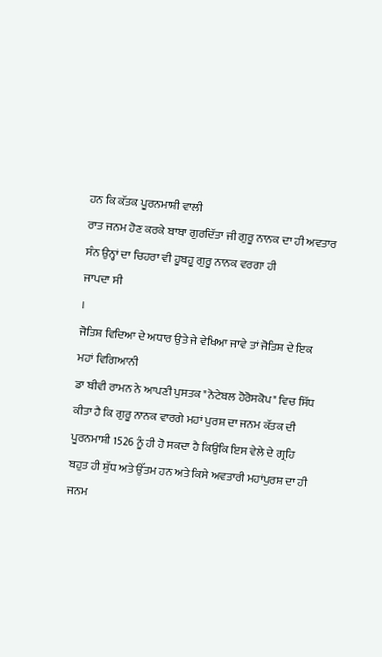ਹਨ ਕਿ ਕੱਤਕ ਪੂਰਨਮਾਸ਼ੀ ਵਾਲੀ
ਰਾਤ ਜਨਮ ਹੋਣ ਕਰਕੇ ਬਾਬਾ ਗੁਰਦਿੱਤਾ ਜੀ ਗੁਰੂ ਨਾਨਕ ਦਾ ਹੀ ਅਵਤਾਰ
ਸੰਨ ਉਨ੍ਹਾਂ ਦਾ ਚਿਹਰਾ ਵੀ ਹੂਬਹੂ ਗੁਰੂ ਨਾਨਕ ਵਰਗਾ ਹੀ
ਜਾਪਦਾ ਸੀ
।
ਜੋਤਿਸ਼ ਵਿਦਿਆ ਦੇ ਅਧਾਰ ਉਤੇ ਜੇ ਵੇਖਿਆ ਜਾਵੇ ਤਾਂ ਜੋਤਿਸ਼ ਦੇ ਇਕ ਮਹਾਂ ਵਿਗਿਆਨੀ
ਡਾ ਬੀਵੀ ਰਾਮਨ ਨੇ ਆਪਣੀ ਪੁਸਤਕ "ਨੋਟੇਬਲ ਹੋਰੋਸਕੋਪ" ਵਿਚ ਸਿੱਧ
ਕੀਤਾ ਹੈ ਕਿ ਗੁਰੂ ਨਾਨਕ ਵਾਰਗੇ ਮਹਾਂ ਪੁਰਸ਼ ਦਾ ਜਨਮ ਕੱਤਕ ਦੀ
ਪੂਰਨਮਾਸ਼ੀ 1526 ਨੂੰ ਹੀ ਹੋ ਸਕਦਾ ਹੈ ਕਿਉਂਕਿ ਇਸ ਵੇਲੇ ਦੇ ਗ੍ਰਹਿ
ਬਹੁਤ ਹੀ ਸ਼ੁੱਧ ਅਤੇ ਉੱਤਮ ਹਨ ਅਤੇ ਕਿਸੇ ਅਵਤਾਰੀ ਮਹਾਂਪੁਰਸ਼ ਦਾ ਹੀ
ਜਨਮ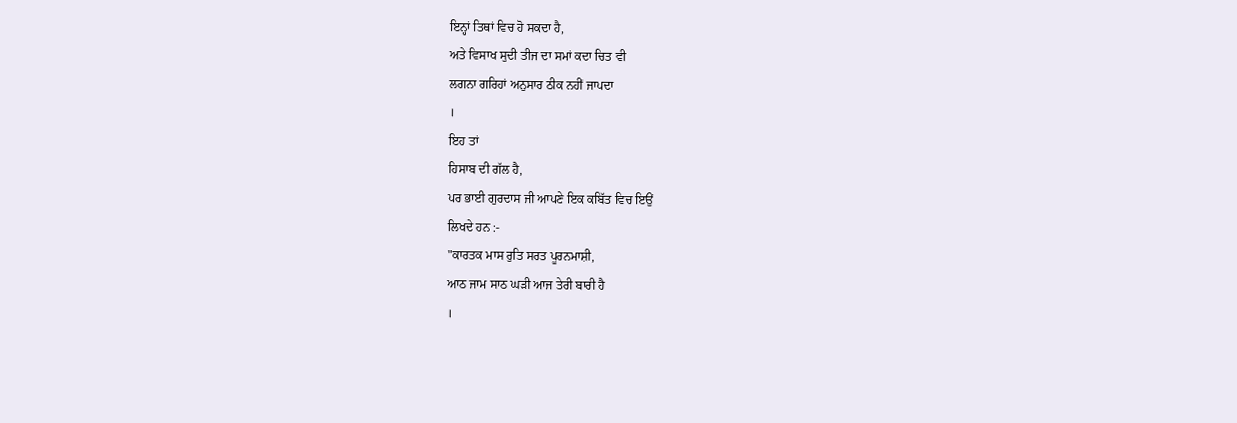ਇਨ੍ਹਾਂ ਤਿਥਾਂ ਵਿਚ ਹੋ ਸਕਦਾ ਹੈ,
ਅਤੇ ਵਿਸਾਖ ਸੁਦੀ ਤੀਜ ਦਾ ਸਮਾਂ ਕਦਾ ਚਿਤ ਵੀ
ਲਗਨਾ ਗਰਿਹਾਂ ਅਨੁਸਾਰ ਠੀਕ ਨਹੀਂ ਜਾਪਦਾ
।
ਇਹ ਤਾਂ
ਹਿਸਾਬ ਦੀ ਗੱਲ ਹੈ,
ਪਰ ਭਾਈ ਗੁਰਦਾਸ ਜੀ ਆਪਣੇ ਇਕ ਕਬਿੱਤ ਵਿਚ ਇਉਂ
ਲਿਖਦੇ ਹਨ :-
"ਕਾਰਤਕ ਮਾਸ ਰੁਤਿ ਸਰਤ ਪੂਰਨਮਾਸ਼ੀ,
ਆਠ ਜਾਮ ਸਾਠ ਘੜੀ ਆਜ ਤੇਰੀ ਬਾਰੀ ਹੈ
।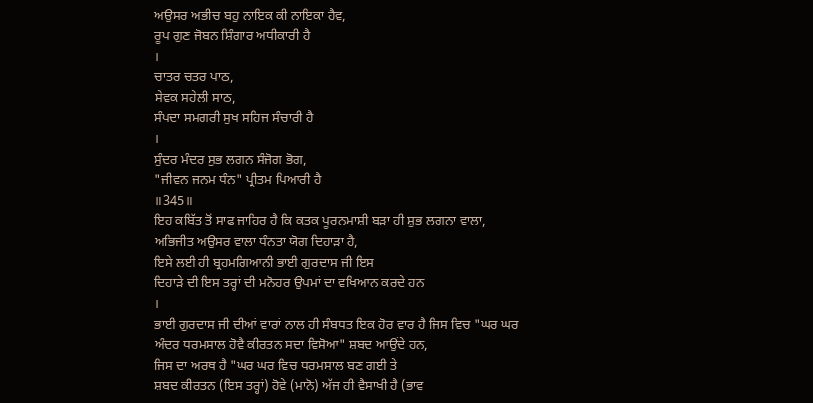ਅਉਸਰ ਅਭੀਚ ਬਹੁ ਨਾਇਕ ਕੀ ਨਾਇਕਾ ਹੈਵ,
ਰੂਪ ਗੁਣ ਜੋਬਨ ਸ਼ਿੰਗਾਰ ਅਧੀਕਾਰੀ ਹੈ
।
ਚਾਤਰ ਚਤਰ ਪਾਠ,
ਸੇਵਕ ਸਹੇਲੀ ਸਾਠ,
ਸੰਪਦਾ ਸਮਗਰੀ ਸੁਖ ਸਹਿਜ ਸੰਚਾਰੀ ਹੈ
।
ਸੁੰਦਰ ਮੰਦਰ ਸੁਭ ਲਗਨ ਸੰਜੋਗ ਭੋਗ,
"ਜੀਵਨ ਜਨਮ ਧੰਨ" ਪ੍ਰੀਤਮ ਪਿਆਰੀ ਹੈ
॥345॥
ਇਹ ਕਬਿੱਤ ਤੋਂ ਸਾਫ ਜਾਹਿਰ ਹੈ ਕਿ ਕਤਕ ਪੂਰਨਮਾਸ਼ੀ ਬੜਾ ਹੀ ਸ਼ੁਭ ਲਗਨਾ ਵਾਲਾ,
ਅਭਿਜੀਤ ਅਉਸਰ ਵਾਲਾ ਧੰਨਤਾ ਯੋਗ ਦਿਹਾੜਾ ਹੈ,
ਇਸੇ ਲਈ ਹੀ ਬ੍ਰਹਮਗਿਆਨੀ ਭਾਈ ਗੁਰਦਾਸ ਜੀ ਇਸ
ਦਿਹਾੜੇ ਦੀ ਇਸ ਤਰ੍ਹਾਂ ਦੀ ਮਨੋਹਰ ਉਪਮਾਂ ਦਾ ਵਖਿਆਨ ਕਰਦੇ ਹਨ
।
ਭਾਈ ਗੁਰਦਾਸ ਜੀ ਦੀਆਂ ਵਾਰਾਂ ਨਾਲ ਹੀ ਸੰਬਧਤ ਇਕ ਹੋਰ ਵਾਰ ਹੈ ਜਿਸ ਵਿਚ "ਘਰ ਘਰ
ਅੰਦਰ ਧਰਮਸਾਲ ਹੋਵੈ ਕੀਰਤਨ ਸਦਾ ਵਿਸੋਆ" ਸ਼ਬਦ ਆਉਂਦੇ ਹਨ,
ਜਿਸ ਦਾ ਅਰਥ ਹੈ "ਘਰ ਘਰ ਵਿਚ ਧਰਮਸਾਲ ਬਣ ਗਈ ਤੇ
ਸ਼ਬਦ ਕੀਰਤਨ (ਇਸ ਤਰ੍ਹਾਂ) ਹੋਵੇ (ਮਾਨੋ) ਅੱਜ ਹੀ ਵੈਸਾਖੀ ਹੈ (ਭਾਵ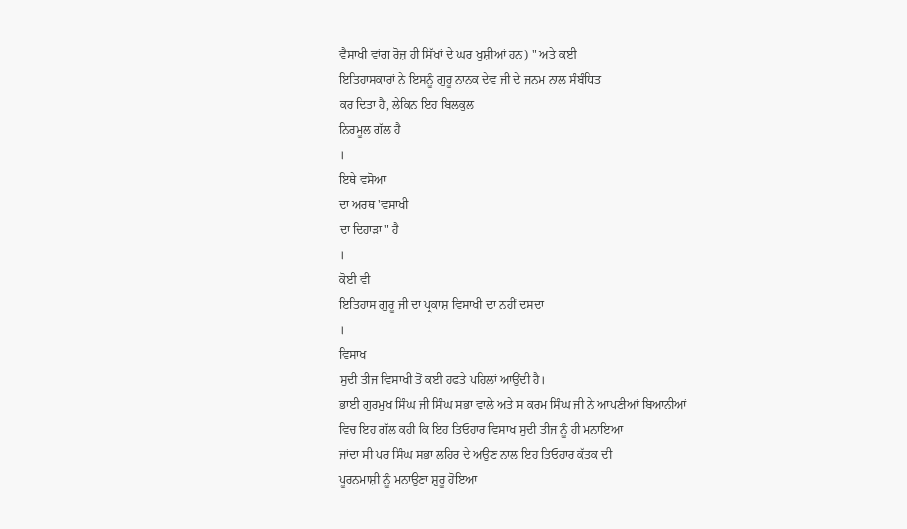ਵੈਸਾਖੀ ਵਾਂਗ ਰੋਜ਼ ਹੀ ਸਿੱਖਾਂ ਦੇ ਘਰ ਖੁਸ਼ੀਆਂ ਹਨ) " ਅਤੇ ਕਈ
ਇਤਿਹਾਸਕਾਰਾਂ ਨੇ ਇਸਨੂੰ ਗੁਰੂ ਨਾਨਕ ਦੇਵ ਜੀ ਦੇ ਜਨਮ ਨਾਲ ਸੰਬੰਧਿਤ
ਕਰ ਦਿਤਾ ਹੈ, ਲੇਕਿਨ ਇਹ ਬਿਲਕੁਲ
ਨਿਰਮੂਲ ਗੱਲ ਹੈ
।
ਇਥੇ ਵਸੋਆ
ਦਾ ਅਰਥ 'ਵਸਾਖੀ
ਦਾ ਦਿਹਾੜਾ" ਹੈ
।
ਕੋਈ ਵੀ
ਇਤਿਹਾਸ ਗੁਰੂ ਜੀ ਦਾ ਪ੍ਰਕਾਸ਼ ਵਿਸਾਖੀ ਦਾ ਨਹੀਂ ਦਸਦਾ
।
ਵਿਸਾਖ
ਸੁਦੀ ਤੀਜ ਵਿਸਾਖੀ ਤੋਂ ਕਈ ਹਫਤੇ ਪਹਿਲਾਂ ਆਉਂਦੀ ਹੈ।
ਭਾਈ ਗੁਰਮੁਖ ਸਿੰਘ ਜੀ ਸਿੰਘ ਸਭਾ ਵਾਲੇ ਅਤੇ ਸ ਕਰਮ ਸਿੰਘ ਜੀ ਨੇ ਆਪਣੀਆਂ ਬਿਆਨੀਆਂ
ਵਿਚ ਇਹ ਗੱਲ ਕਹੀ ਕਿ ਇਹ ਤਿਓਹਾਰ ਵਿਸਾਖ ਸੁਦੀ ਤੀਜ ਨੂੰ ਹੀ ਮਨਾਇਆ
ਜਾਂਦਾ ਸੀ ਪਰ ਸਿੰਘ ਸਭਾ ਲਹਿਰ ਦੇ ਅਉਣ ਨਾਲ ਇਹ ਤਿਓਹਾਰ ਕੱਤਕ ਦੀ
ਪੂਰਨਮਾਸ਼ੀ ਨੂੰ ਮਨਾਉਣਾ ਸ਼ੁਰੂ ਹੋਇਆ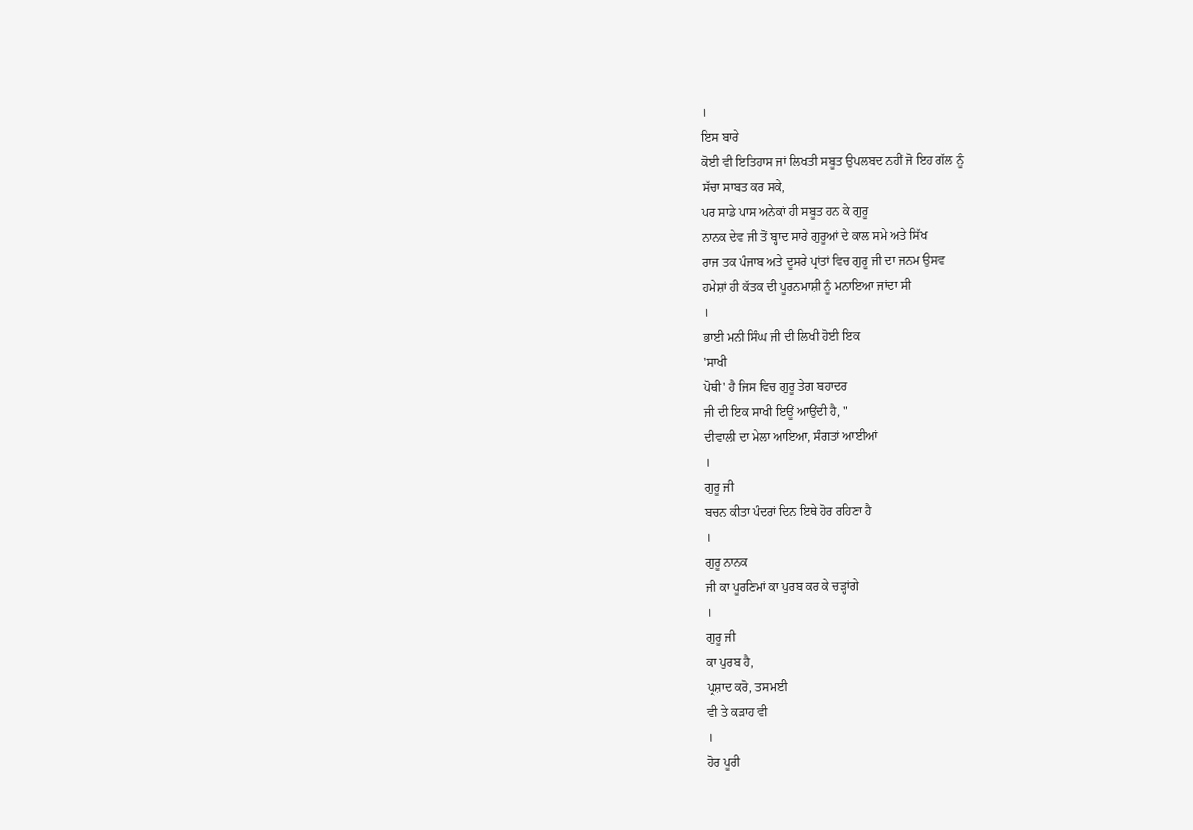।
ਇਸ ਬਾਰੇ
ਕੋਈ ਵੀ ਇਤਿਹਾਸ ਜਾਂ ਲਿਖਤੀ ਸਬੂਤ ਉਪਲਬਦ ਨਹੀਂ ਜੋ ਇਹ ਗੱਲ ਨੂੰ
ਸੱਚਾ ਸਾਬਤ ਕਰ ਸਕੇ,
ਪਰ ਸਾਡੇ ਪਾਸ ਅਨੇਕਾਂ ਹੀ ਸਬੂਤ ਹਨ ਕੇ ਗੁਰੂ
ਨਾਨਕ ਦੇਵ ਜੀ ਤੋਂ ਬ੍ਹਾਦ ਸਾਰੇ ਗੁਰੂਆਂ ਦੇ ਕਾਲ ਸਮੇ ਅਤੇ ਸਿੱਖ
ਰਾਜ ਤਕ ਪੰਜਾਬ ਅਤੇ ਦੂਸਰੇ ਪ੍ਰਾਂਤਾਂ ਵਿਚ ਗੁਰੂ ਜੀ ਦਾ ਜਨਮ ਉਸਵ
ਹਮੇਸ਼ਾਂ ਹੀ ਕੱਤਕ ਦੀ ਪੂਰਨਮਾਸ਼ੀ ਨੂੰ ਮਨਾਇਆ ਜਾਂਦਾ ਸੀ
।
ਭਾਈ ਮਨੀ ਸਿੰਘ ਜੀ ਦੀ ਲਿਖੀ ਹੋਈ ਇਕ
'ਸਾਖੀ
ਪੋਥੀ' ਹੈ ਜਿਸ ਵਿਚ ਗੁਰੂ ਤੇਗ ਬਹਾਦਰ
ਜੀ ਦੀ ਇਕ ਸਾਖੀ ਇਊਂ ਆਉਂਦੀ ਹੈ, "
ਦੀਵਾਲੀ ਦਾ ਮੇਲਾ ਆਇਆ, ਸੰਗਤਾਂ ਆਈਆਂ
।
ਗੁਰੂ ਜੀ
ਬਚਨ ਕੀਤਾ ਪੰਦਰਾਂ ਦਿਨ ਇਥੇ ਹੋਰ ਰਹਿਣਾ ਹੈ
।
ਗੁਰੂ ਨਾਨਕ
ਜੀ ਕਾ ਪੂਰਣਿਮਾਂ ਕਾ ਪੁਰਬ ਕਰ ਕੇ ਚੜ੍ਹਾਂਗੇ
।
ਗੁਰੂ ਜੀ
ਕਾ ਪੁਰਬ ਹੈ,
ਪ੍ਰਸ਼ਾਦ ਕਰੋ, ਤਸਮਈ
ਵੀ ਤੇ ਕੜਾਹ ਵੀ
।
ਹੋਰ ਪੂਰੀ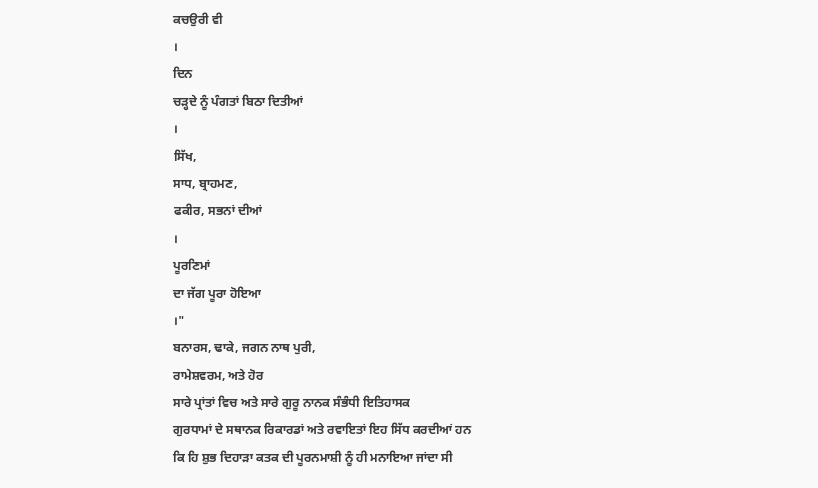ਕਚਉਰੀ ਵੀ
।
ਦਿਨ
ਚੜ੍ਹਦੇ ਨੂੰ ਪੰਗਤਾਂ ਬਿਠਾ ਦਿਤੀਆਂ
।
ਸਿੱਖ,
ਸਾਧ, ਬ੍ਰਾਹਮਣ,
ਫਕੀਰ, ਸਭਨਾਂ ਦੀਆਂ
।
ਪੂਰਣਿਮਾਂ
ਦਾ ਜੱਗ ਪੂਰਾ ਹੋਇਆ
।"
ਬਨਾਰਸ, ਢਾਕੇ, ਜਗਨ ਨਾਥ ਪੁਰੀ,
ਰਾਮੇਸ਼ਵਰਮ, ਅਤੇ ਹੋਰ
ਸਾਰੇ ਪ੍ਰਾਂਤਾਂ ਵਿਚ ਅਤੇ ਸਾਰੇ ਗੁਰੂ ਨਾਨਕ ਸੰਭੰਧੀ ਇਤਿਹਾਸਕ
ਗੁਰਧਾਮਾਂ ਦੇ ਸਥਾਨਕ ਰਿਕਾਰਡਾਂ ਅਤੇ ਰਵਾਇਤਾਂ ਇਹ ਸਿੱਧ ਕਰਦੀਆਂ ਹਨ
ਕਿ ਹਿ ਸ਼ੁਭ ਦਿਹਾੜਾ ਕਤਕ ਦੀ ਪੂਰਨਮਾਸ਼ੀ ਨੂੰ ਹੀ ਮਨਾਇਆ ਜਾਂਦਾ ਸੀ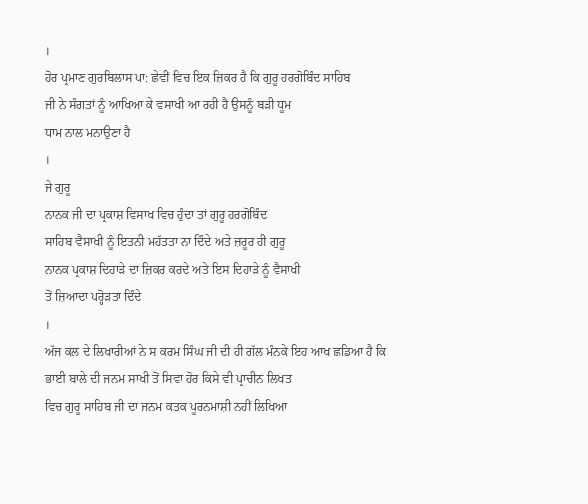।
ਹੋਰ ਪ੍ਰਮਾਣ ਗੁਰਬਿਲਾਸ ਪਾ: ਛੇਵੀਂ ਵਿਚ ਇਕ ਜ਼ਿਕਰ ਹੈ ਕਿ ਗੁਰੂ ਹਰਗੋਬਿੰਦ ਸਾਹਿਬ
ਜੀ ਨੇ ਸੰਗਤਾਂ ਨੂੰ ਆਖਿਆ ਕੇ ਵਸਾਖੀ ਆ ਰਹੀ ਹੈ ਉਸਨੂੰ ਬੜੀ ਧੂਮ
ਧਾਮ ਨਾਲ ਮਨਾਉਣਾ ਹੈ
।
ਜੇ ਗੁਰੂ
ਨਾਨਕ ਜੀ ਦਾ ਪ੍ਰਕਾਸ਼ ਵਿਸਾਖ ਵਿਚ ਹੁੰਦਾ ਤਾਂ ਗੁਰੂ ਹਰਗੋਬਿੰਦ
ਸਾਹਿਬ ਵੈਸਾਖੀ ਨੂੰ ਇਤਨੀ ਮਹੱਤਤਾ ਨਾ ਦਿੰਦੇ ਅਤੇ ਜ਼ਰੂਰ ਹੀ ਗੁਰੂ
ਨਾਨਕ ਪ੍ਰਕਾਸ਼ ਦਿਹਾੜੇ ਦਾ ਜ਼ਿਕਰ ਕਰਦੇ ਅਤੇ ਇਸ ਦਿਹਾੜੇ ਨੂੰ ਵੈਸਾਖੀ
ਤੋਂ ਜ਼ਿਆਦਾ ਪਰ੍ਹੋੜਤਾ ਦਿੰਦੇ
।
ਅੱਜ ਕਲ ਦੇ ਲਿਖਾਰੀਆਂ ਨੇ ਸ ਕਰਮ ਸਿੰਘ ਜੀ ਦੀ ਹੀ ਗੱਲ ਮੰਨਕੇ ਇਹ ਆਖ ਛਡਿਆ ਹੈ ਕਿ
ਭਾਈ ਬਾਲੇ ਦੀ ਜਨਮ ਸਾਖੀ ਤੋਂ ਸਿਵਾ ਹੋਰ ਕਿਸੇ ਵੀ ਪ੍ਰਾਚੀਨ ਲਿਖਤ
ਵਿਚ ਗੁਰੂ ਸਾਹਿਬ ਜੀ ਦਾ ਜਨਮ ਕਤਕ ਪੂਰਨਮਾਸ਼ੀ ਨਹੀਂ ਲਿਖਿਆ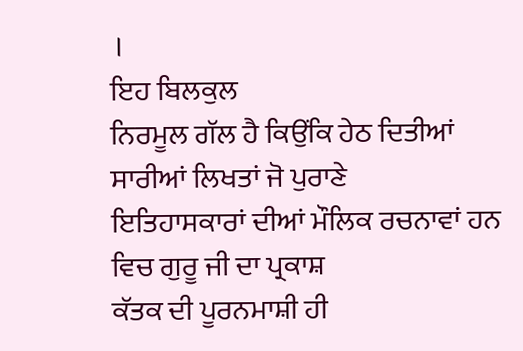।
ਇਹ ਬਿਲਕੁਲ
ਨਿਰਮੂਲ ਗੱਲ ਹੈ ਕਿਉਂਕਿ ਹੇਠ ਦਿਤੀਆਂ ਸਾਰੀਆਂ ਲਿਖਤਾਂ ਜੋ ਪੁਰਾਣੇ
ਇਤਿਹਾਸਕਾਰਾਂ ਦੀਆਂ ਮੌਲਿਕ ਰਚਨਾਵਾਂ ਹਨ ਵਿਚ ਗੁਰੂ ਜੀ ਦਾ ਪ੍ਰਕਾਸ਼
ਕੱਤਕ ਦੀ ਪੂਰਨਮਾਸ਼ੀ ਹੀ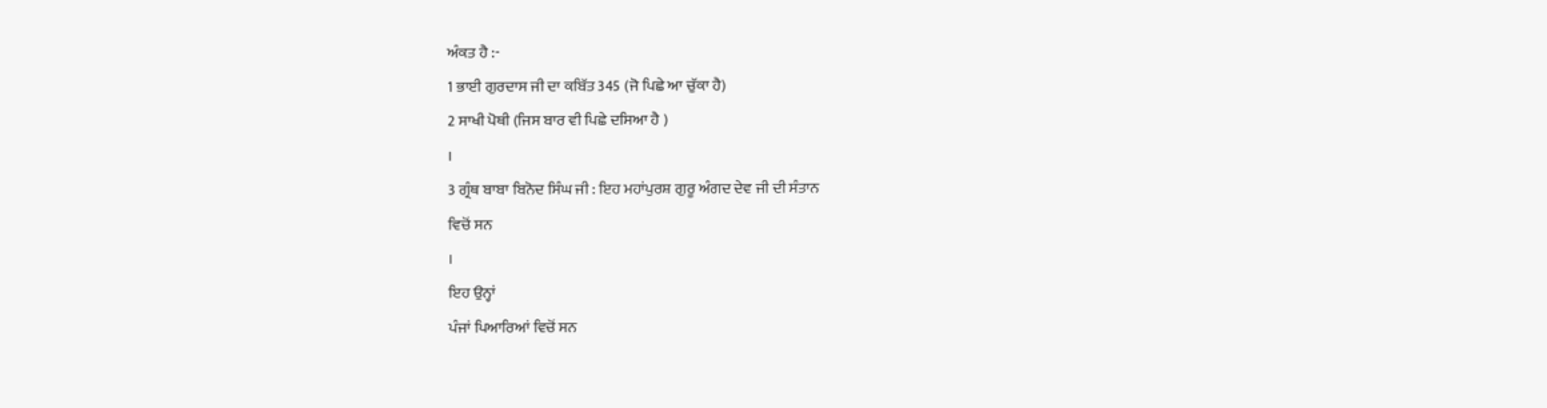ਅੰਕਤ ਹੈ :-
1 ਭਾਈ ਗੁਰਦਾਸ ਜੀ ਦਾ ਕਬਿੱਤ 345 (ਜੋ ਪਿਛੇ ਆ ਚੁੱਕਾ ਹੈ)
2 ਸਾਖੀ ਪੋਥੀ (ਜਿਸ ਬਾਰ ਵੀ ਪਿਛੇ ਦਸਿਆ ਹੈ )
।
3 ਗ੍ਰੰਥ ਬਾਬਾ ਬਿਨੋਦ ਸਿੰਘ ਜੀ : ਇਹ ਮਹਾਂਪੁਰਸ਼ ਗੁਰੂ ਅੰਗਦ ਦੇਵ ਜੀ ਦੀ ਸੰਤਾਨ
ਵਿਚੋਂ ਸਨ
।
ਇਹ ਉਨ੍ਹਾਂ
ਪੰਜਾਂ ਪਿਆਰਿਆਂ ਵਿਚੋਂ ਸਨ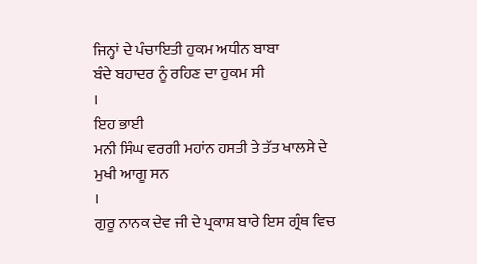ਜਿਨ੍ਹਾਂ ਦੇ ਪੰਚਾਇਤੀ ਹੁਕਮ ਅਧੀਨ ਬਾਬਾ
ਬੰਦੇ ਬਹਾਦਰ ਨੂੰ ਰਹਿਣ ਦਾ ਹੁਕਮ ਸੀ
।
ਇਹ ਭਾਈ
ਮਨੀ ਸਿੰਘ ਵਰਗੀ ਮਹਾਂਨ ਹਸਤੀ ਤੇ ਤੱਤ ਖਾਲਸੇ ਦੇ ਮੁਖੀ ਆਗੂ ਸਨ
।
ਗੁਰੂ ਨਾਨਕ ਦੇਵ ਜੀ ਦੇ ਪ੍ਰਕਾਸ਼ ਬਾਰੇ ਇਸ ਗ੍ਰੰਥ ਵਿਚ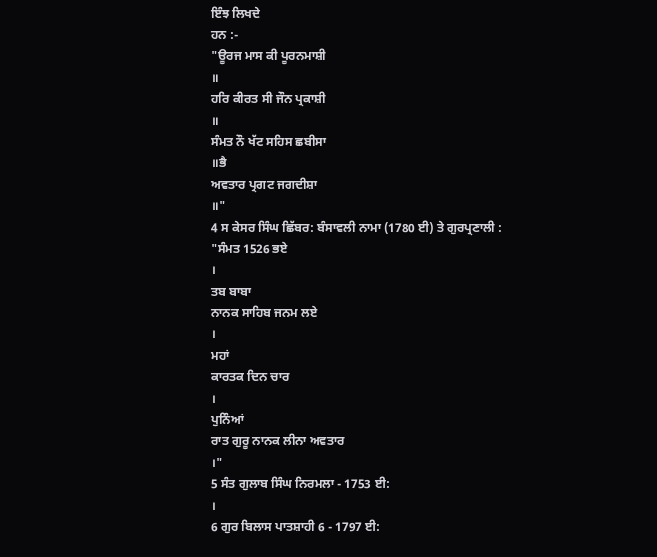ਇੰਝ ਲਿਖਦੇ
ਹਨ :-
"ਊਰਜ ਮਾਸ ਕੀ ਪੂਰਨਮਾਸ਼ੀ
॥
ਹਰਿ ਕੀਰਤ ਸੀ ਜੌਨ ਪ੍ਰਕਾਸ਼ੀ
॥
ਸੰਮਤ ਨੌ ਖੱਟ ਸਹਿਸ ਛਬੀਸਾ
॥ਭੈ
ਅਵਤਾਰ ਪ੍ਰਗਟ ਜਗਦੀਸ਼ਾ
॥"
4 ਸ ਕੇਸਰ ਸਿੰਘ ਛਿੱਬਰ: ਬੰਸਾਵਲੀ ਨਾਮਾ (1780 ਈ) ਤੇ ਗੁਰਪ੍ਰਣਾਲੀ :
"ਸੰਮਤ 1526 ਭਏ
।
ਤਬ ਬਾਬਾ
ਨਾਨਕ ਸਾਹਿਬ ਜਨਮ ਲਏ
।
ਮਹਾਂ
ਕਾਰਤਕ ਦਿਨ ਚਾਰ
।
ਪੁਨਿੰਆਂ
ਰਾਤ ਗੁਰੂ ਨਾਨਕ ਲੀਨਾ ਅਵਤਾਰ
।"
5 ਸੰਤ ਗੁਲਾਬ ਸਿੰਘ ਨਿਰਮਲਾ - 1753 ਈ:
।
6 ਗੁਰ ਬਿਲਾਸ ਪਾਤਸ਼ਾਹੀ 6 - 1797 ਈ: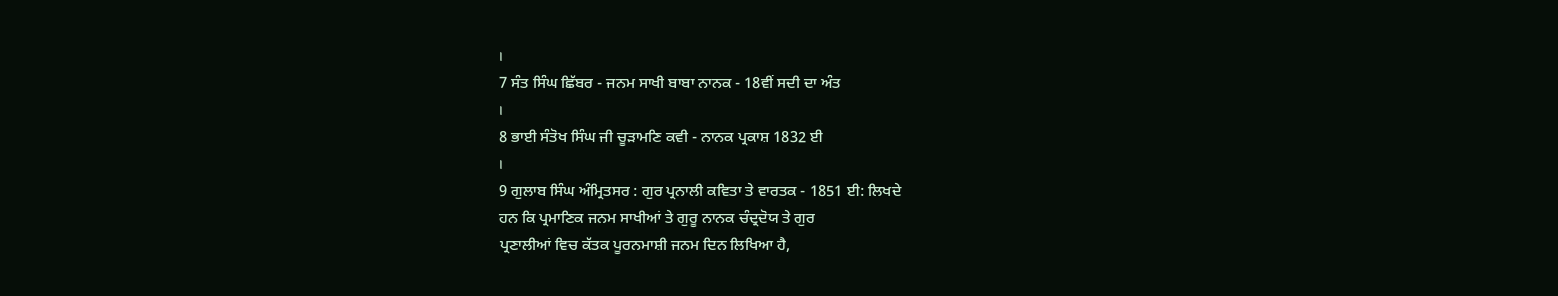।
7 ਸੰਤ ਸਿੰਘ ਛਿੱਬਰ - ਜਨਮ ਸਾਖੀ ਬਾਬਾ ਨਾਨਕ - 18ਵੀਂ ਸਦੀ ਦਾ ਅੰਤ
।
8 ਭਾਈ ਸੰਤੋਖ ਸਿੰਘ ਜੀ ਚੂੜਾਮਣਿ ਕਵੀ - ਨਾਨਕ ਪ੍ਰਕਾਸ਼ 1832 ਈ
।
9 ਗੁਲਾਬ ਸਿੰਘ ਅੰਮ੍ਰਿਤਸਰ : ਗੁਰ ਪ੍ਰਨਾਲੀ ਕਵਿਤਾ ਤੇ ਵਾਰਤਕ - 1851 ਈ: ਲਿਖਦੇ
ਹਨ ਕਿ ਪ੍ਰਮਾਣਿਕ ਜਨਮ ਸਾਖੀਆਂ ਤੇ ਗੁਰੂ ਨਾਨਕ ਚੰਦ੍ਰਦੋਯ ਤੇ ਗੁਰ
ਪ੍ਰਣਾਲੀਆਂ ਵਿਚ ਕੱਤਕ ਪੂਰਨਮਾਸ਼ੀ ਜਨਮ ਦਿਨ ਲਿਖਿਆ ਹੈ,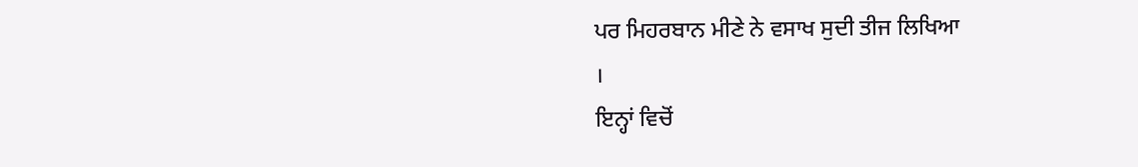ਪਰ ਮਿਹਰਬਾਨ ਮੀਣੇ ਨੇ ਵਸਾਖ ਸੁਦੀ ਤੀਜ ਲਿਖਿਆ
।
ਇਨ੍ਹਾਂ ਵਿਚੋਂ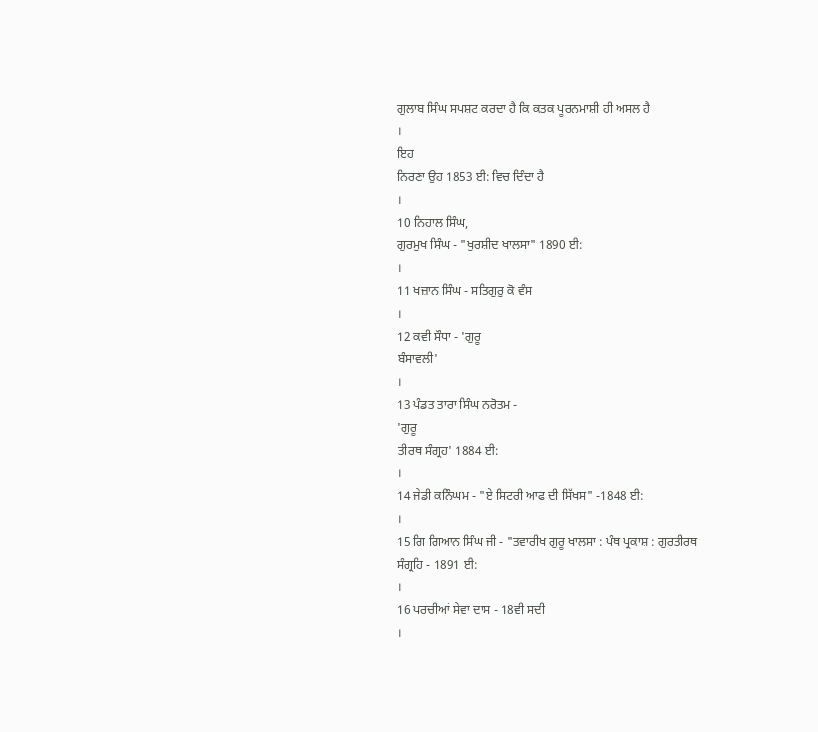ਗੁਲਾਬ ਸਿੰਘ ਸਪਸ਼ਟ ਕਰਦਾ ਹੈ ਕਿ ਕਤਕ ਪੂਰਨਮਾਸ਼ੀ ਹੀ ਅਸਲ ਹੈ
।
ਇਹ
ਨਿਰਣਾ ਉਹ 1853 ਈ: ਵਿਚ ਦਿੰਦਾ ਹੈ
।
10 ਨਿਹਾਲ ਸਿੰਘ,
ਗੁਰਮੁਖ ਸਿੰਘ - "ਖੁਰਸ਼ੀਦ ਖਾਲਸਾ" 1890 ਈ:
।
11 ਖਜ਼ਾਨ ਸਿੰਘ - ਸਤਿਗੁਰੁ ਕੋ ਵੰਸ
।
12 ਕਵੀ ਸੌਧਾ - 'ਗੁਰੂ
ਬੰਸਾਵਲੀ'
।
13 ਪੰਡਤ ਤਾਰਾ ਸਿੰਘ ਨਰੋਤਮ -
'ਗੁਰੂ
ਤੀਰਥ ਸੰਗ੍ਰਹ' 1884 ਈ:
।
14 ਜੇਡੀ ਕਨਿੰਘਮ - "ਏ ਸਿਟਰੀ ਆਫ ਦੀ ਸਿੱਖਸ" -1848 ਈ:
।
15 ਗਿ ਗਿਆਨ ਸਿੰਘ ਜੀ - "ਤਵਾਰੀਖ ਗੁਰੂ ਖਾਲਸਾ : ਪੰਥ ਪ੍ਰਕਾਸ਼ : ਗੁਰਤੀਰਥ
ਸੰਗ੍ਰਹਿ - 1891 ਈ:
।
16 ਪਰਚੀਆਂ ਸੇਵਾ ਦਾਸ - 18ਵੀ ਸਦੀ
।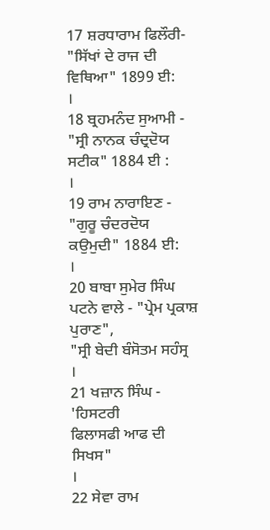17 ਸ਼ਰਧਾਰਾਮ ਫਿਲੌਰੀ- "ਸਿੱਖਾਂ ਦੇ ਰਾਜ ਦੀ ਵਿਥਿਆ" 1899 ਈ:
।
18 ਬ੍ਰਹਮਨੰਦ ਸੁਆਮੀ - "ਸ੍ਰੀ ਨਾਨਕ ਚੰਦ੍ਰਦੋਯ ਸਟੀਕ" 1884 ਈ :
।
19 ਰਾਮ ਨਾਰਾਇਣ - "ਗੁਰੂ ਚੰਦਰਦੋਯ ਕਉਮੁਦੀ" 1884 ਈ:
।
20 ਬਾਬਾ ਸੁਮੇਰ ਸਿੰਘ ਪਟਨੇ ਵਾਲੇ - "ਪ੍ਰੇਮ ਪ੍ਰਕਾਸ਼ ਪੁਰਾਣ",
"ਸ੍ਰੀ ਬੇਦੀ ਬੰਸੋਤਮ ਸਹੰਸ੍ਰ
।
21 ਖਜ਼ਾਨ ਸਿੰਘ - 'ਹਿਸਟਰੀ
ਫਿਲਾਸਫੀ ਆਫ ਦੀ ਸਿਖਸ"
।
22 ਸੇਵਾ ਰਾਮ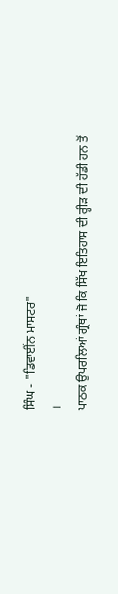ਸਿੰਘ - "ਡਿਵਾਈਂਨ ਮਾਸਟਰ"
।
ਪਾਠਕ ਉਪਰਲਿਆਂ ਗ੍ਰੰਥਾਂ ਜੋ ਕਿ ਸਿੱਖ ਇਤਿਹਾਸ ਦੀ ਰ੍ਹੀੜ ਦੀ ਹੱਡੀ ਹਨ ਤੋਂ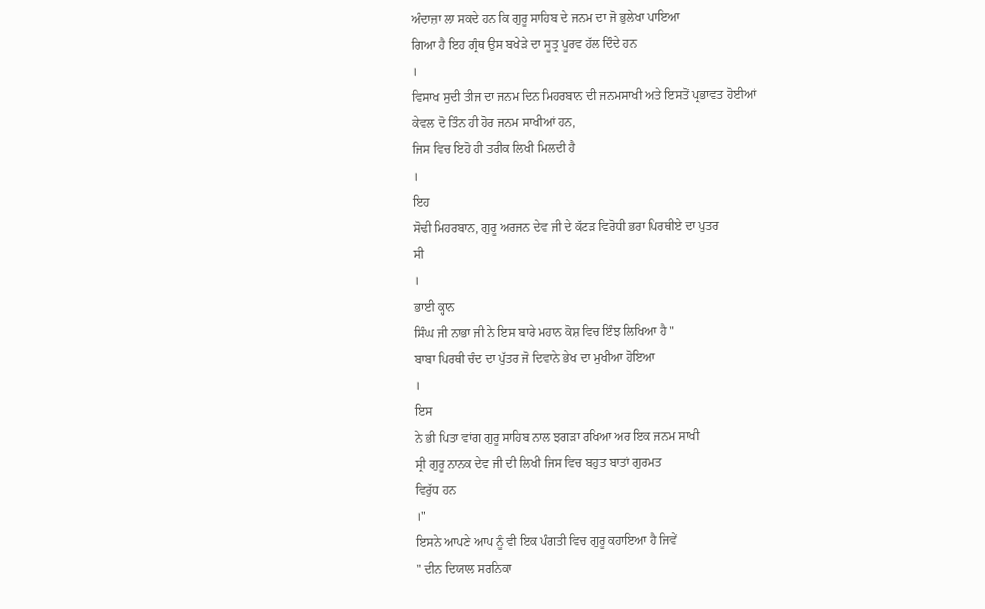ਅੰਦਾਜ਼ਾ ਲਾ ਸਕਦੇ ਹਨ ਕਿ ਗੁਰੂ ਸਾਹਿਬ ਦੇ ਜਨਮ ਦਾ ਜੋ ਭੁਲੇਖਾ ਪਾਇਆ
ਗਿਆ ਹੈ ਇਹ ਗ੍ਰੰਥ ਉਸ ਬਖੇੜੇ ਦਾ ਸੂਤ੍ਰ ਪੂਰਵ ਹੱਲ ਦਿੰਦੇ ਹਨ
।
ਵਿਸਾਖ ਸੁਦੀ ਤੀਜ ਦਾ ਜਨਮ ਦਿਨ ਮਿਹਰਬਾਨ ਦੀ ਜਨਮਸਾਖੀ ਅਤੇ ਇਸਤੋਂ ਪ੍ਰਭਾਵਤ ਹੋਈਆਂ
ਕੇਵਲ ਦੋ ਤਿੰਨ ਹੀ ਹੋਰ ਜਨਮ ਸਾਖੀਆਂ ਹਨ,
ਜਿਸ ਵਿਚ ਇਹੋ ਹੀ ਤਰੀਕ ਲਿਖੀ ਮਿਲਦੀ ਹੈ
।
ਇਹ
ਸੋਢੀ ਮਿਹਰਬਾਨ, ਗੁਰੂ ਅਰਜਨ ਦੇਵ ਜੀ ਦੇ ਕੱਟੜ ਵਿਰੋਧੀ ਭਰਾ ਪਿਰਥੀਏ ਦਾ ਪੁਤਰ
ਸੀ
।
ਭਾਈ ਕ੍ਹਾਨ
ਸਿੰਘ ਜੀ ਨਾਭਾ ਜੀ ਨੇ ਇਸ ਬਾਰੇ ਮਹਾਨ ਕੋਸ਼ ਵਿਚ ਇੰਝ ਲਿਖਿਆ ਹੈ "
ਬਾਬਾ ਪਿਰਥੀ ਚੰਦ ਦਾ ਪੁੱਤਰ ਜੋ ਦਿਵਾਨੇ ਭੇਖ ਦਾ ਮੁਖੀਆ ਹੋਇਆ
।
ਇਸ
ਨੇ ਭੀ ਪਿਤਾ ਵਾਂਗ ਗੁਰੂ ਸਾਹਿਬ ਨਾਲ ਝਗੜਾ ਰਖਿਆ ਅਰ ਇਕ ਜਨਮ ਸਾਖੀ
ਸ੍ਰੀ ਗੁਰੂ ਨਾਨਕ ਦੇਵ ਜੀ ਦੀ ਲਿਖੀ ਜਿਸ ਵਿਚ ਬਹੁਤ ਬਾਤਾਂ ਗੁਰਮਤ
ਵਿਰੁੱਧ ਹਨ
।"
ਇਸਨੇ ਆਪਣੇ ਆਪ ਨੂੰ ਵੀ ਇਕ ਪੰਗਤੀ ਵਿਚ ਗੁਰੂ ਕਹਾਇਆ ਹੈ ਜਿਵੇਂ
" ਦੀਨ ਦਿਯਾਲ ਸਰਨਿਕਾ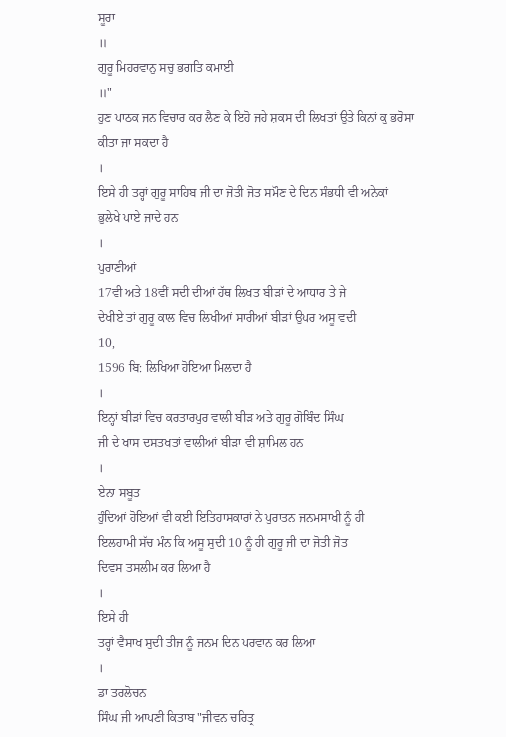ਸੂਰਾ
॥
ਗੁਰੂ ਮਿਹਰਵਾਨੁ ਸਚੁ ਭਗਤਿ ਕਮਾਈ
॥"
ਹੁਣ ਪਾਠਕ ਜਨ ਵਿਚਾਰ ਕਰ ਲੈਣ ਕੇ ਇਹੋ ਜਹੇ ਸ਼ਕਸ ਦੀ ਲਿਖਤਾਂ ਉਤੇ ਕਿਨਾਂ ਕੁ ਭਰੋਸਾ
ਕੀਤਾ ਜਾ ਸਕਦਾ ਹੈ
।
ਇਸੇ ਹੀ ਤਰ੍ਹਾਂ ਗੁਰੂ ਸਾਹਿਬ ਜੀ ਦਾ ਜੋਤੀ ਜੋਤ ਸਮੌਣ ਦੇ ਦਿਨ ਸੰਭਧੀ ਵੀ ਅਨੇਕਾਂ
ਭੁਲੇਖੇ ਪਾਏ ਜਾਦੇ ਹਨ
।
ਪੁਰਾਣੀਆਂ
17ਵੀ ਅਤੇ 18ਵੀਂ ਸਦੀ ਦੀਆਂ ਹੱਥ ਲਿਖਤ ਬੀੜਾਂ ਦੇ ਆਧਾਰ ਤੇ ਜੇ
ਦੇਖੀਏ ਤਾਂ ਗੁਰੂ ਕਾਲ ਵਿਚ ਲਿਖੀਆਂ ਸਾਰੀਆਂ ਬੀੜਾਂ ਉਪਰ ਅਸੂ ਵਦੀ
10,
1596 ਬਿ: ਲਿਖਿਆ ਹੋਇਆ ਮਿਲਦਾ ਹੈ
।
ਇਨ੍ਹਾਂ ਬੀੜਾਂ ਵਿਚ ਕਰਤਾਰਪੁਰ ਵਾਲੀ ਬੀੜ ਅਤੇ ਗੁਰੂ ਗੋਬਿੰਦ ਸਿੰਘ
ਜੀ ਦੇ ਖਾਸ ਦਸਤਖਤਾਂ ਵਾਲੀਆਂ ਬੀੜਾ ਵੀ ਸ਼ਾਮਿਲ ਹਨ
।
ਏਨਾ ਸਬੂਤ
ਹੁੰਦਿਆਂ ਹੋਇਆਂ ਵੀ ਕਈ ਇਤਿਹਾਸਕਾਰਾਂ ਨੇ ਪੁਰਾਤਨ ਜਨਮਸਾਖੀ ਨੂੰ ਹੀ
ਇਲਹਾਮੀ ਸੱਚ ਮੰਨ ਕਿ ਅਸੂ ਸੁਦੀ 10 ਨੂੰ ਹੀ ਗੁਰੂ ਜੀ ਦਾ ਜੋਤੀ ਜੋਤ
ਦਿਵਸ ਤਸਲੀਮ ਕਰ ਲਿਆ ਹੈ
।
ਇਸੇ ਹੀ
ਤਰ੍ਹਾਂ ਵੈਸਾਖ ਸੁਦੀ ਤੀਜ ਨੂੰ ਜਨਮ ਦਿਨ ਪਰਵਾਨ ਕਰ ਲਿਆ
।
ਡਾ ਤਰਲੋਚਨ
ਸਿੰਘ ਜੀ ਆਪਣੀ ਕਿਤਾਬ "ਜੀਵਨ ਚਰਿਤ੍ਰ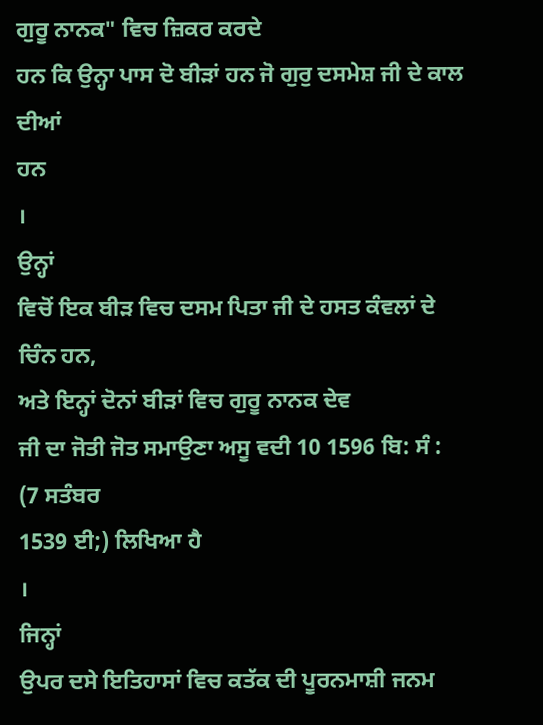ਗੁਰੂ ਨਾਨਕ" ਵਿਚ ਜ਼ਿਕਰ ਕਰਦੇ
ਹਨ ਕਿ ਉਨ੍ਹਾ ਪਾਸ ਦੋ ਬੀੜਾਂ ਹਨ ਜੋ ਗੁਰੁ ਦਸਮੇਸ਼ ਜੀ ਦੇ ਕਾਲ ਦੀਆਂ
ਹਨ
।
ਉਨ੍ਹਾਂ
ਵਿਚੋਂ ਇਕ ਬੀੜ ਵਿਚ ਦਸਮ ਪਿਤਾ ਜੀ ਦੇ ਹਸਤ ਕੰਵਲਾਂ ਦੇ ਚਿੰਨ ਹਨ,
ਅਤੇ ਇਨ੍ਹਾਂ ਦੋਨਾਂ ਬੀੜਾਂ ਵਿਚ ਗੁਰੂ ਨਾਨਕ ਦੇਵ
ਜੀ ਦਾ ਜੋਤੀ ਜੋਤ ਸਮਾਉਣਾ ਅਸੂ ਵਦੀ 10 1596 ਬਿ: ਸੰ : (7 ਸਤੰਬਰ
1539 ਈ;) ਲਿਖਿਆ ਹੈ
।
ਜਿਨ੍ਹਾਂ
ਉਪਰ ਦਸੇ ਇਤਿਹਾਸਾਂ ਵਿਚ ਕਤੱਕ ਦੀ ਪੂਰਨਮਾਸ਼ੀ ਜਨਮ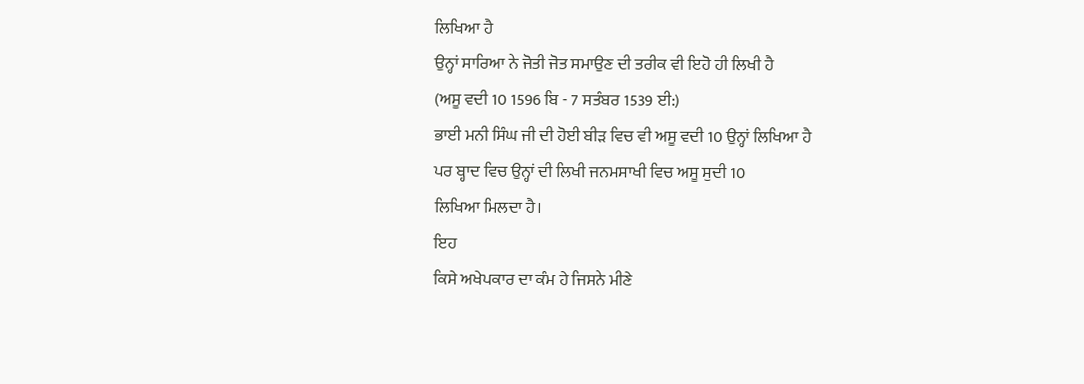ਲਿਖਿਆ ਹੈ
ਉਨ੍ਹਾਂ ਸਾਰਿਆ ਨੇ ਜੋਤੀ ਜੋਤ ਸਮਾਉਣ ਦੀ ਤਰੀਕ ਵੀ ਇਹੋ ਹੀ ਲਿਖੀ ਹੈ
(ਅਸੂ ਵਦੀ 10 1596 ਬਿ - 7 ਸਤੰਬਰ 1539 ਈ:)
ਭਾਈ ਮਨੀ ਸਿੰਘ ਜੀ ਦੀ ਹੋਈ ਬੀੜ ਵਿਚ ਵੀ ਅਸੂ ਵਦੀ 10 ਉਨ੍ਹਾਂ ਲਿਖਿਆ ਹੈ
ਪਰ ਬ੍ਹਾਦ ਵਿਚ ਉਨ੍ਹਾਂ ਦੀ ਲਿਖੀ ਜਨਮਸਾਖੀ ਵਿਚ ਅਸੂ ਸੁਦੀ 10
ਲਿਖਿਆ ਮਿਲਦਾ ਹੈ।
ਇਹ
ਕਿਸੇ ਅਖੇਪਕਾਰ ਦਾ ਕੰਮ ਹੇ ਜਿਸਨੇ ਮੀਣੇ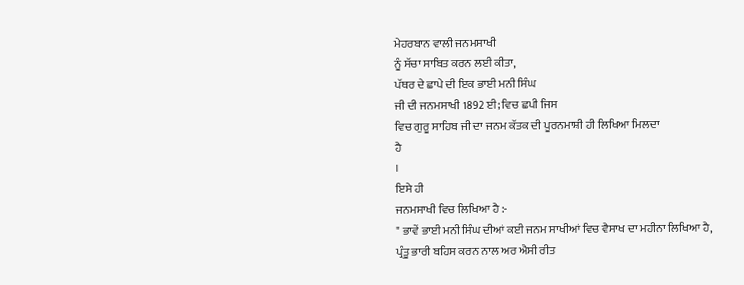ਮੇਹਰਬਾਨ ਵਾਲੀ ਜਨਮਸਾਖੀ
ਨੂੰ ਸੱਚਾ ਸਾਬਿਤ ਕਰਨ ਲਈ ਕੀਤਾ,
ਪੱਥਰ ਦੇ ਛਾਪੇ ਦੀ ਇਕ ਭਾਈ ਮਨੀ ਸਿੰਘ
ਜੀ ਦੀ ਜਨਮਸਾਖੀ 1892 ਈ; ਵਿਚ ਛਪੀ ਜਿਸ
ਵਿਚ ਗੁਰੂ ਸਾਹਿਬ ਜੀ ਦਾ ਜਨਮ ਕੱਤਕ ਦੀ ਪੂਰਨਮਾਸ਼ੀ ਹੀ ਲਿਖਿਆ ਮਿਲਦਾ
ਹੈ
।
ਇਸੇ ਹੀ
ਜਨਮਸਾਖੀ ਵਿਚ ਲਿਖਿਆ ਹੈ :-
" ਭਾਵੇਂ ਭਾਈ ਮਨੀ ਸਿੰਘ ਦੀਆਂ ਕਈ ਜਨਮ ਸਾਖੀਆਂ ਵਿਚ ਵੈਸਾਖ ਦਾ ਮਹੀਨਾ ਲਿਖਿਆ ਹੈ,
ਪ੍ਰੰਤੂ ਭਾਰੀ ਬਹਿਸ ਕਰਨ ਨਾਲ ਅਰ ਐਸੀ ਰੀਤ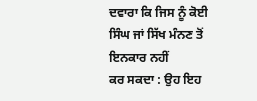ਦਵਾਰਾ ਕਿ ਜਿਸ ਨੂੰ ਕੋਈ ਸਿੰਘ ਜਾਂ ਸਿੱਖ ਮੰਨਣ ਤੋਂ ਇਨਕਾਰ ਨਹੀਂ
ਕਰ ਸਕਦਾ : ਉਹ ਇਹ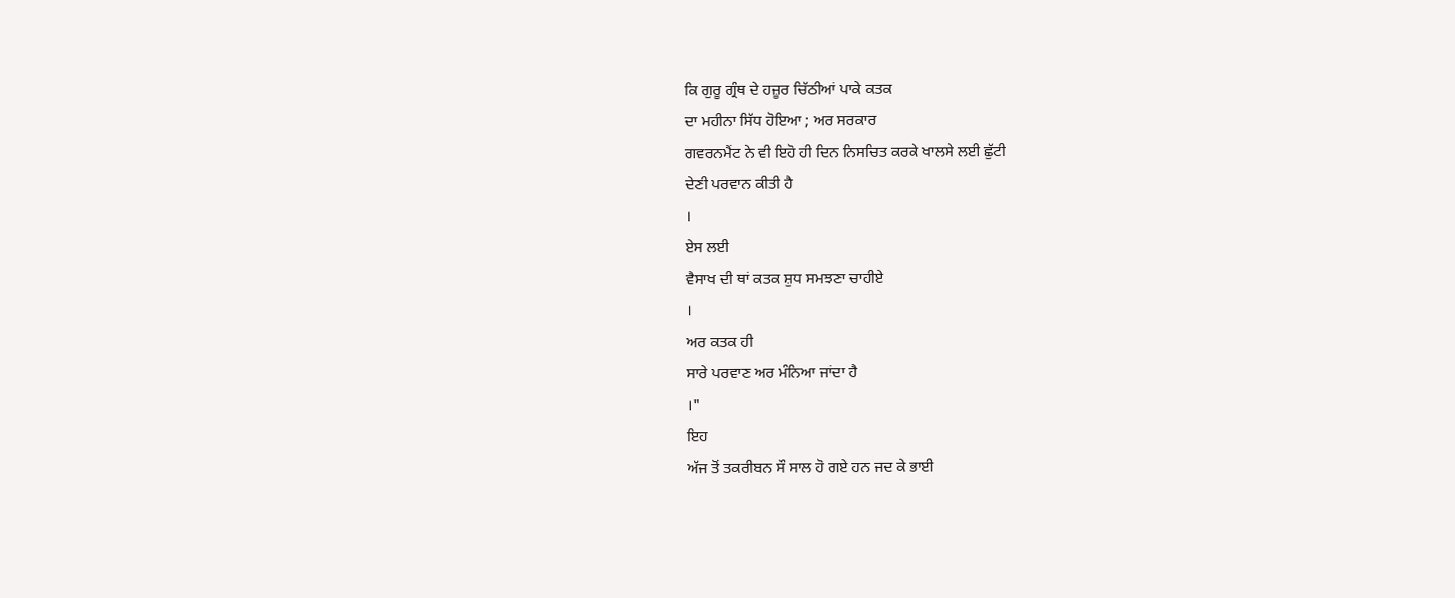ਕਿ ਗੁਰੂ ਗ੍ਰੰਥ ਦੇ ਹਜ਼ੂਰ ਚਿੱਠੀਆਂ ਪਾਕੇ ਕਤਕ
ਦਾ ਮਹੀਨਾ ਸਿੱਧ ਹੋਇਆ ; ਅਰ ਸਰਕਾਰ
ਗਵਰਨਮੈਂਟ ਨੇ ਵੀ ਇਹੋ ਹੀ ਦਿਨ ਨਿਸਚਿਤ ਕਰਕੇ ਖਾਲਸੇ ਲਈ ਛੁੱਟੀ
ਦੇਣੀ ਪਰਵਾਨ ਕੀਤੀ ਹੈ
।
ਏਸ ਲਈ
ਵੈਸਾਖ ਦੀ ਥਾਂ ਕਤਕ ਸ਼ੁਧ ਸਮਝਣਾ ਚਾਹੀਏ
।
ਅਰ ਕਤਕ ਹੀ
ਸਾਰੇ ਪਰਵਾਣ ਅਰ ਮੰਨਿਆ ਜਾਂਦਾ ਹੈ
।"
ਇਹ
ਅੱਜ ਤੋਂ ਤਕਰੀਬਨ ਸੌ ਸਾਲ ਹੋ ਗਏ ਹਨ ਜਦ ਕੇ ਭਾਈ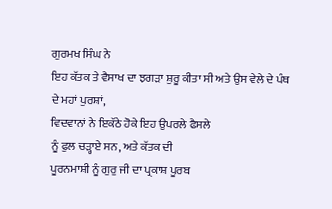ਗੁਰਮਖ ਸਿੰਘ ਨੇ
ਇਹ ਕੱਤਕ ਤੇ ਵੈਸਾਖ ਦਾ ਝਗੜਾ ਸ਼ੁਰੂ ਕੀਤਾ ਸੀ ਅਤੇ ਉਸ ਵੇਲੇ ਦੇ ਪੰਥ
ਦੇ ਮਹਾਂ ਪੁਰਸ਼ਾਂ,
ਵਿਦਵਾਨਾਂ ਨੇ ਇਕੱਠੇ ਹੋਕੇ ਇਹ ਉਪਰਲੇ ਫੈਸਲੇ
ਨੂੰ ਫੁਲ ਚੜ੍ਹਾਏ ਸਨ, ਅਤੇ ਕੱਤਕ ਦੀ
ਪੂਰਨਮਾਸ਼ੀ ਨੂੰ ਗੁਰੁ ਜੀ ਦਾ ਪ੍ਰਕਾਸ਼ ਪੂਰਬ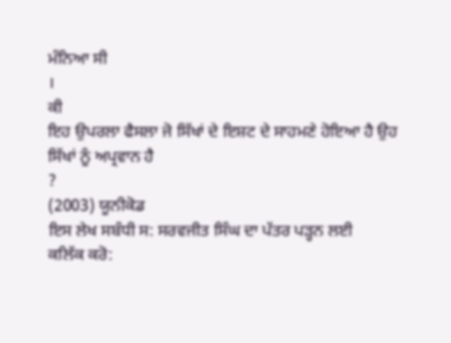ਮੰਨਿਆ ਸੀ
।
ਕੀ
ਇਹ ਉਪਰਲਾ ਫੈਸਲਾ ਜੋ ਸਿੱਖਾਂ ਦੇ ਇਸ਼ਟ ਦੇ ਸਾਹਮਣੇ ਹੋਇਆ ਹੈ ਉਹ
ਸਿੱਖਾਂ ਨੂੰ ਅਪ੍ਰਵਾਨ ਹੈ
?
(2003) ਯੂਨੀਕੋਡ
ਇਸ ਲੇਖ ਸਬੰਧੀ ਸ: ਸਰਵਜੀਤ ਸਿੰਘ ਦਾ ਪੱਤਰ ਪੜ੍ਹਨ ਲਈ
ਕਲਿੱਕ ਕਰੋ: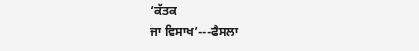‘ਕੱਤਕ
ਜਾ ਵਿਸਾਖ’---ਫੈਸਲਾ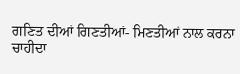ਗਣਿਤ ਦੀਆਂ ਗਿਣਤੀਆਂ- ਮਿਣਤੀਆਂ ਨਾਲ ਕਰਨਾ
ਚਾਹੀਦਾ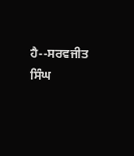ਹੈ--ਸਰਵਜੀਤ
ਸਿੰਘ